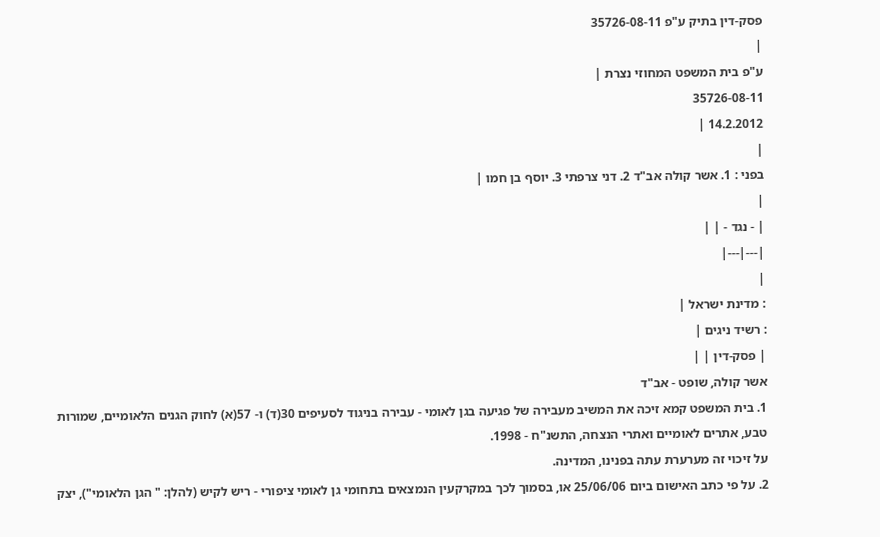פסק-דין בתיק ע"פ 35726-08-11
|
ע"פ בית המשפט המחוזי נצרת |
35726-08-11
14.2.2012 |
|
בפני : 1. אשר קולה אב"ד 2. דני צרפתי 3. יוסף בן חמו |
|
| - נגד - | |
|---|---|
|
: מדינת ישראל |
: רשיד ניגים |
| פסק-דין | |
אשר קולה, שופט - אב"ד
1. בית המשפט קמא זיכה את המשיב מעבירה של פגיעה בגן לאומי - עבירה בניגוד לסעיפים 30(ד) ו- 57(א) לחוק הגנים הלאומיים, שמורות טבע, אתרים לאומיים ואתרי הנצחה, התשנ"ח - 1998.
על זיכוי זה מערערת עתה בפנינו, המדינה.
2. על פי כתב האישום ביום 25/06/06 או, בסמוך לכך במקרקעין הנמצאים בתחומי גן לאומי ציפורי - ריש לקיש (להלן: " הגן הלאומי"), יצק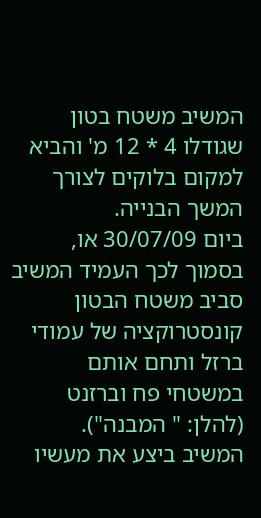המשיב משטח בטון שגודלו 4 * 12 מ' והביא למקום בלוקים לצורך המשך הבנייה.
ביום 30/07/09 או, בסמוך לכך העמיד המשיב סביב משטח הבטון קונסטרוקציה של עמודי ברזל ותחם אותם במשטחי פח וברזנט (להלן: " המבנה").
המשיב ביצע את מעשיו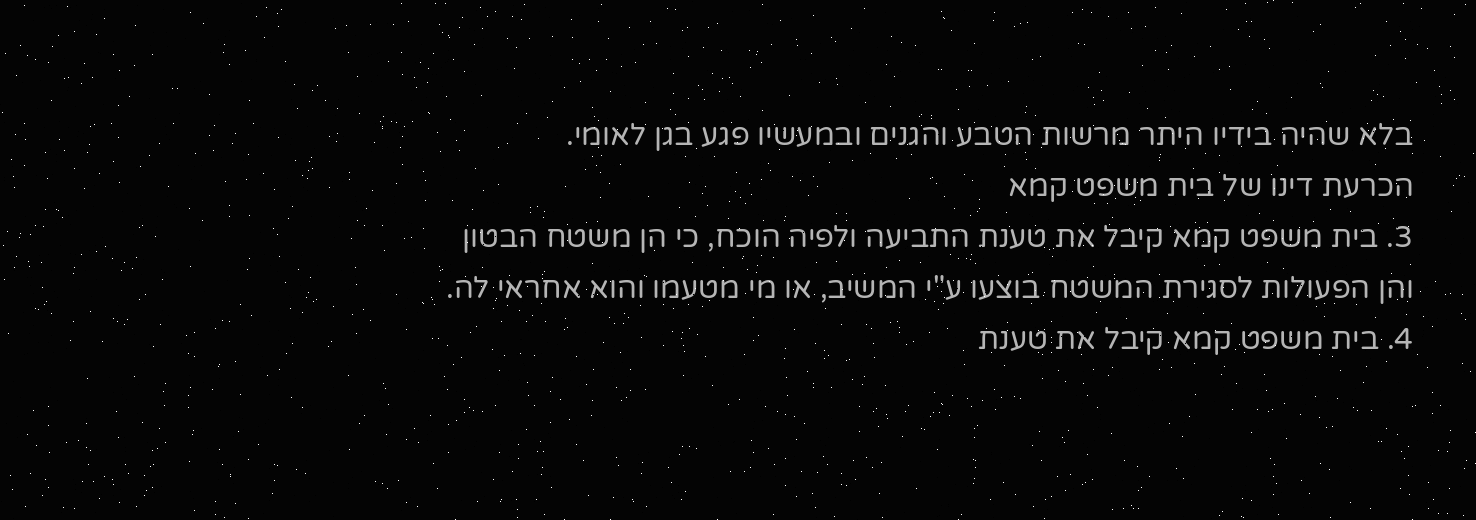בלא שהיה בידיו היתר מרשות הטבע והגנים ובמעשיו פגע בגן לאומי.
הכרעת דינו של בית משפט קמא
3. בית משפט קמא קיבל את טענת התביעה ולפיה הוכח, כי הן משטח הבטון והן הפעולות לסגירת המשטח בוצעו ע"י המשיב, או מי מטעמו והוא אחראי לה.
4. בית משפט קמא קיבל את טענת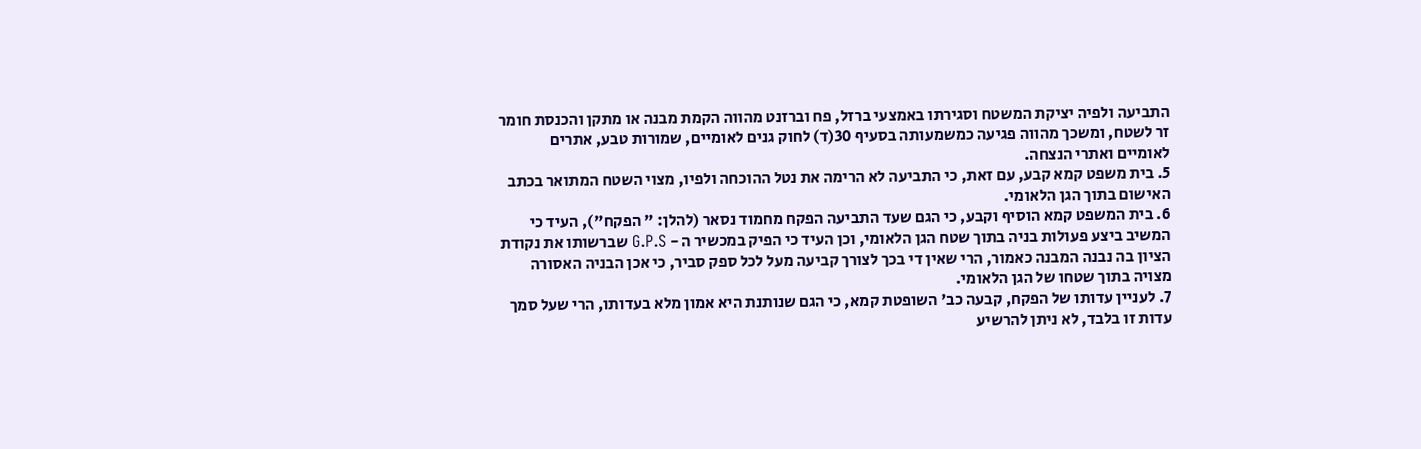התביעה ולפיה יציקת המשטח וסגירתו באמצעי ברזל, פח וברזנט מהווה הקמת מבנה או מתקן והכנסת חומר זר לשטח, ומשכך מהווה פגיעה כמשמעותה בסעיף 30(ד) לחוק גנים לאומיים, שמורות טבע, אתרים לאומיים ואתרי הנצחה.
5. בית משפט קמא קבע, עם זאת, כי התביעה לא הרימה את נטל ההוכחה ולפיו, מצוי השטח המתואר בכתב האישום בתוך הגן הלאומי.
6. בית המשפט קמא הוסיף וקבע, כי הגם שעד התביעה הפקח מחמוד נסאר (להלן: " הפקח"), העיד כי המשיב ביצע פעולות בניה בתוך שטח הגן הלאומי, וכן העיד כי הפיק במכשיר ה - G.P.S שברשותו את נקודת הציון בה נבנה המבנה כאמור, הרי שאין די בכך לצורך קביעה מעל לכל ספק סביר, כי אכן הבניה האסורה מצויה בתוך שטחו של הגן הלאומי.
7. לעניין עדותו של הפקח, קבעה כב' השופטת קמא, כי הגם שנותנת היא אמון מלא בעדותו, הרי שעל סמך עדות זו בלבד, לא ניתן להרשיע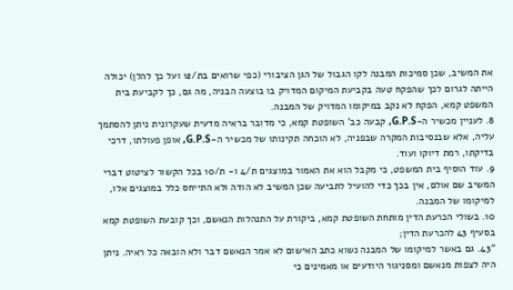את המשיב, שכן סמיכות המבנה לקו הגבול של הגן הציבורי (כפי שרואים בת/12 ועל כך להלן) יכולה הייתה לגרום לכך שהפקח טעה בקביעת המיקום המדויק בו בוצעה הבניה, מה גם, כך לקביעת בית המשפט קמא, הפקח לא נקב במיקומו המדויק של המבנה.
8. לעניין מכשיר ה-G.P.S, קבעה כב' השופטת קמא, כי מדובר בראיה מדעית שעקרונית ניתן להסתמך עליה, אלא שבנסיבות המקרה שבפניה, לא הוכחה תקינותו של מכשיר ה-G.P.S, אופן פעולתו, דרכי בדיקתו, רמת דיוקו ועוד.
9. עוד הוסיף בית המשפט, כי מקבל הוא את האמור במוצגים ת/4 ו- ת/10 בכל הקשור לציטוט דברי המשיב שם אולם, אין בכך כדי להועיל לתביעה שכן המשיב לא הודה ולא התייחס כלל במוצגים אלו, למיקומו של המבנה.
10. בשולי הכרעת הדין מותחת השופטת קמא, ביקורת על התנהלות הנאשם, וכך קובעת השופטת קמא בסעיף 43 להכרעת הדין;
"43. גם באשר למיקומו של המבנה נשוא כתב האישום לא אמר הנאשם דבר ולא הובאה כל ראיה. ניתן היה לצפות מנאשם ומסניגור היודעים או מאמינים כי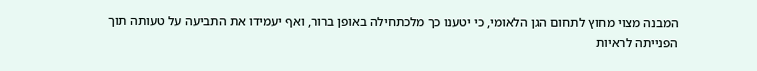המבנה מצוי מחוץ לתחום הגן הלאומי, כי יטענו כך מלכתחילה באופן ברור, ואף יעמידו את התביעה על טעותה תוך הפנייתה לראיות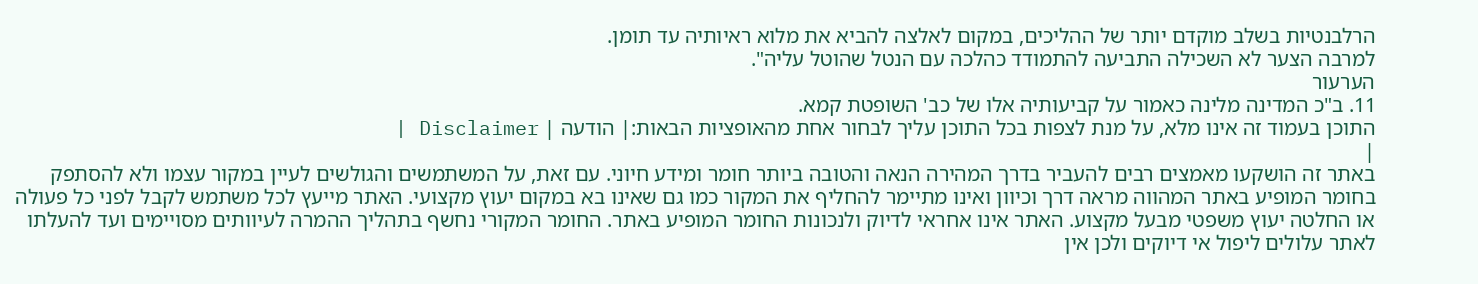הרלבנטיות בשלב מוקדם יותר של ההליכים, במקום לאלצה להביא את מלוא ראיותיה עד תומן.
למרבה הצער לא השכילה התביעה להתמודד כהלכה עם הנטל שהוטל עליה".
הערעור
11. ב"כ המדינה מלינה כאמור על קביעותיה אלו של כב' השופטת קמא.
התוכן בעמוד זה אינו מלא, על מנת לצפות בכל התוכן עליך לבחור אחת מהאופציות הבאות:| הודעה | Disclaimer |
|
באתר זה הושקעו מאמצים רבים להעביר בדרך המהירה הנאה והטובה ביותר חומר ומידע חיוני. עם זאת, על המשתמשים והגולשים לעיין במקור עצמו ולא להסתפק בחומר המופיע באתר המהווה מראה דרך וכיוון ואינו מתיימר להחליף את המקור כמו גם שאינו בא במקום יעוץ מקצועי. האתר מייעץ לכל משתמש לקבל לפני כל פעולה או החלטה יעוץ משפטי מבעל מקצוע. האתר אינו אחראי לדיוק ולנכונות החומר המופיע באתר. החומר המקורי נחשף בתהליך ההמרה לעיוותים מסויימים ועד להעלתו לאתר עלולים ליפול אי דיוקים ולכן אין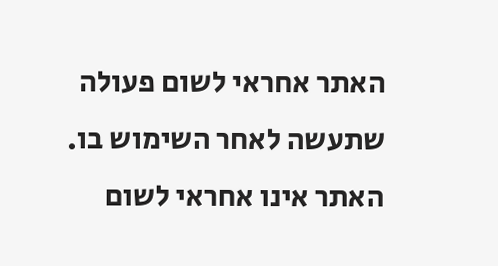האתר אחראי לשום פעולה שתעשה לאחר השימוש בו. האתר אינו אחראי לשום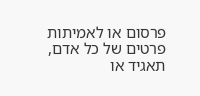פרסום או לאמיתות פרטים של כל אדם, תאגיד או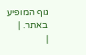גוף המופיע באתר. |
|